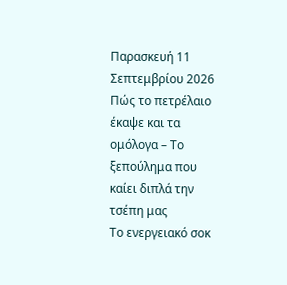Παρασκευή 11 Σεπτεμβρίου 2026
Πώς το πετρέλαιο έκαψε και τα ομόλογα – Το ξεπούλημα που καίει διπλά την τσέπη μας
Το ενεργειακό σοκ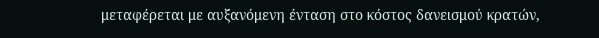μεταφέρεται με αυξανόμενη ένταση στο κόστος δανεισμού κρατών,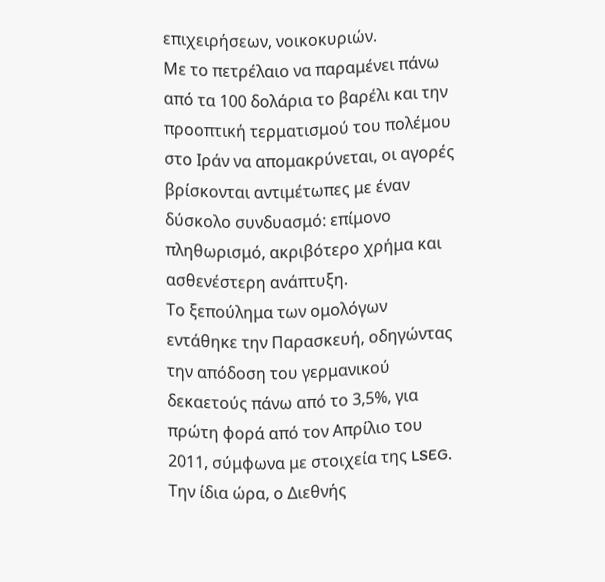επιχειρήσεων, νοικοκυριών.
Με το πετρέλαιο να παραμένει πάνω από τα 100 δολάρια το βαρέλι και την προοπτική τερματισμού του πολέμου στο Ιράν να απομακρύνεται, οι αγορές βρίσκονται αντιμέτωπες με έναν δύσκολο συνδυασμό: επίμονο πληθωρισμό, ακριβότερο χρήμα και ασθενέστερη ανάπτυξη.
Το ξεπούλημα των ομολόγων εντάθηκε την Παρασκευή, οδηγώντας την απόδοση του γερμανικού δεκαετούς πάνω από το 3,5%, για πρώτη φορά από τον Απρίλιο του 2011, σύμφωνα με στοιχεία της LSEG.
Την ίδια ώρα, ο Διεθνής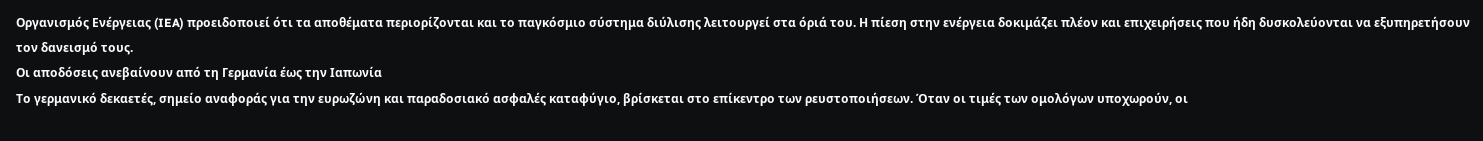Οργανισμός Ενέργειας (IEA) προειδοποιεί ότι τα αποθέματα περιορίζονται και το παγκόσμιο σύστημα διύλισης λειτουργεί στα όριά του. Η πίεση στην ενέργεια δοκιμάζει πλέον και επιχειρήσεις που ήδη δυσκολεύονται να εξυπηρετήσουν τον δανεισμό τους.
Οι αποδόσεις ανεβαίνουν από τη Γερμανία έως την Ιαπωνία
Το γερμανικό δεκαετές, σημείο αναφοράς για την ευρωζώνη και παραδοσιακό ασφαλές καταφύγιο, βρίσκεται στο επίκεντρο των ρευστοποιήσεων. Όταν οι τιμές των ομολόγων υποχωρούν, οι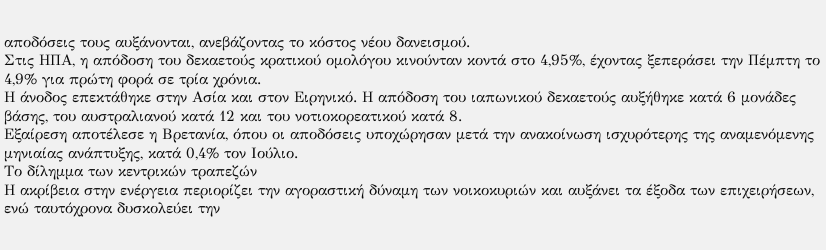αποδόσεις τους αυξάνονται, ανεβάζοντας το κόστος νέου δανεισμού.
Στις ΗΠΑ, η απόδοση του δεκαετούς κρατικού ομολόγου κινούνταν κοντά στο 4,95%, έχοντας ξεπεράσει την Πέμπτη το 4,9% για πρώτη φορά σε τρία χρόνια.
Η άνοδος επεκτάθηκε στην Ασία και στον Ειρηνικό. Η απόδοση του ιαπωνικού δεκαετούς αυξήθηκε κατά 6 μονάδες βάσης, του αυστραλιανού κατά 12 και του νοτιοκορεατικού κατά 8.
Εξαίρεση αποτέλεσε η Βρετανία, όπου οι αποδόσεις υποχώρησαν μετά την ανακοίνωση ισχυρότερης της αναμενόμενης μηνιαίας ανάπτυξης, κατά 0,4% τον Ιούλιο.
Το δίλημμα των κεντρικών τραπεζών
Η ακρίβεια στην ενέργεια περιορίζει την αγοραστική δύναμη των νοικοκυριών και αυξάνει τα έξοδα των επιχειρήσεων, ενώ ταυτόχρονα δυσκολεύει την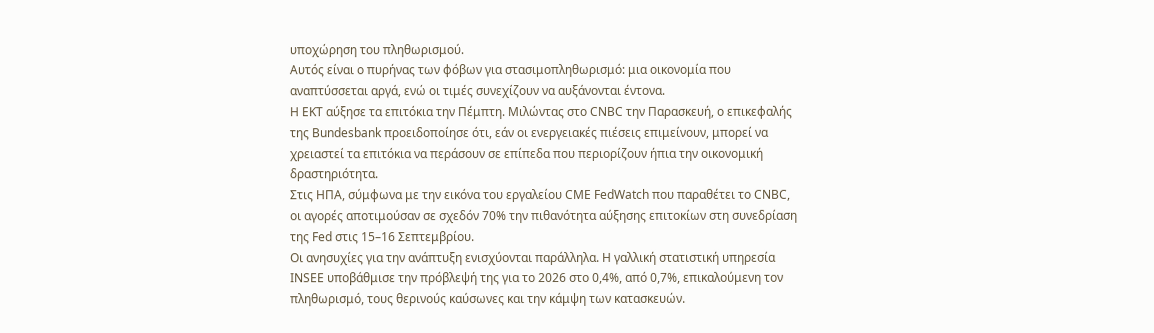υποχώρηση του πληθωρισμού.
Αυτός είναι ο πυρήνας των φόβων για στασιμοπληθωρισμό: μια οικονομία που αναπτύσσεται αργά, ενώ οι τιμές συνεχίζουν να αυξάνονται έντονα.
Η ΕΚΤ αύξησε τα επιτόκια την Πέμπτη. Μιλώντας στο CNBC την Παρασκευή, ο επικεφαλής της Bundesbank προειδοποίησε ότι, εάν οι ενεργειακές πιέσεις επιμείνουν, μπορεί να χρειαστεί τα επιτόκια να περάσουν σε επίπεδα που περιορίζουν ήπια την οικονομική δραστηριότητα.
Στις ΗΠΑ, σύμφωνα με την εικόνα του εργαλείου CME FedWatch που παραθέτει το CNBC, οι αγορές αποτιμούσαν σε σχεδόν 70% την πιθανότητα αύξησης επιτοκίων στη συνεδρίαση της Fed στις 15–16 Σεπτεμβρίου.
Οι ανησυχίες για την ανάπτυξη ενισχύονται παράλληλα. Η γαλλική στατιστική υπηρεσία INSEE υποβάθμισε την πρόβλεψή της για το 2026 στο 0,4%, από 0,7%, επικαλούμενη τον πληθωρισμό, τους θερινούς καύσωνες και την κάμψη των κατασκευών.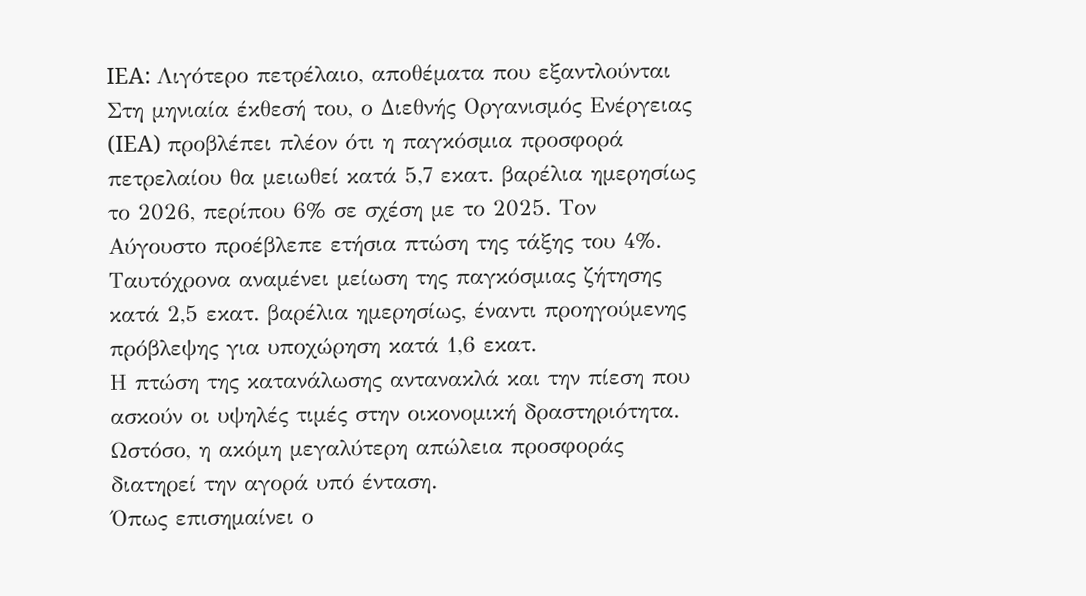IEA: Λιγότερο πετρέλαιο, αποθέματα που εξαντλούνται
Στη μηνιαία έκθεσή του, ο Διεθνής Οργανισμός Ενέργειας (IEA) προβλέπει πλέον ότι η παγκόσμια προσφορά πετρελαίου θα μειωθεί κατά 5,7 εκατ. βαρέλια ημερησίως το 2026, περίπου 6% σε σχέση με το 2025. Τον Αύγουστο προέβλεπε ετήσια πτώση της τάξης του 4%.
Ταυτόχρονα αναμένει μείωση της παγκόσμιας ζήτησης κατά 2,5 εκατ. βαρέλια ημερησίως, έναντι προηγούμενης πρόβλεψης για υποχώρηση κατά 1,6 εκατ.
Η πτώση της κατανάλωσης αντανακλά και την πίεση που ασκούν οι υψηλές τιμές στην οικονομική δραστηριότητα. Ωστόσο, η ακόμη μεγαλύτερη απώλεια προσφοράς διατηρεί την αγορά υπό ένταση.
Όπως επισημαίνει ο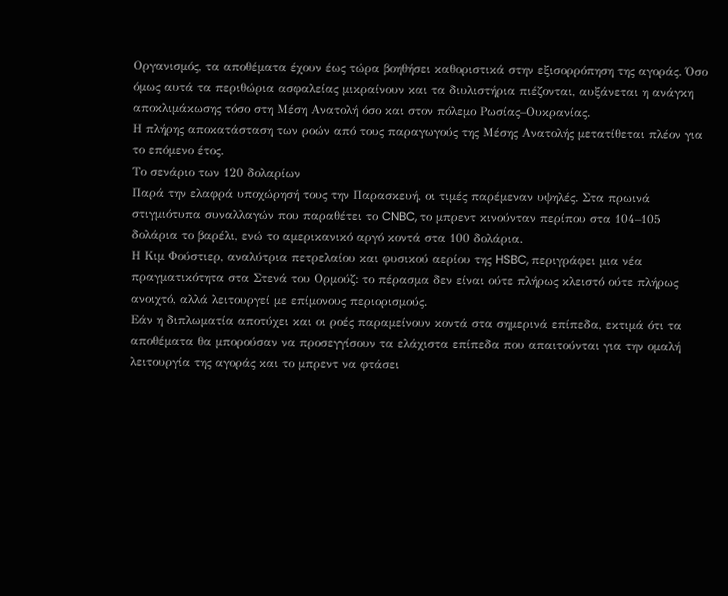Οργανισμός, τα αποθέματα έχουν έως τώρα βοηθήσει καθοριστικά στην εξισορρόπηση της αγοράς. Όσο όμως αυτά τα περιθώρια ασφαλείας μικραίνουν και τα διυλιστήρια πιέζονται, αυξάνεται η ανάγκη αποκλιμάκωσης τόσο στη Μέση Ανατολή όσο και στον πόλεμο Ρωσίας–Ουκρανίας.
Η πλήρης αποκατάσταση των ροών από τους παραγωγούς της Μέσης Ανατολής μετατίθεται πλέον για το επόμενο έτος.
Το σενάριο των 120 δολαρίων
Παρά την ελαφρά υποχώρησή τους την Παρασκευή, οι τιμές παρέμεναν υψηλές. Στα πρωινά στιγμιότυπα συναλλαγών που παραθέτει το CNBC, το μπρεντ κινούνταν περίπου στα 104–105 δολάρια το βαρέλι, ενώ το αμερικανικό αργό κοντά στα 100 δολάρια.
Η Κιμ Φούστιερ, αναλύτρια πετρελαίου και φυσικού αερίου της HSBC, περιγράφει μια νέα πραγματικότητα στα Στενά του Ορμούζ: το πέρασμα δεν είναι ούτε πλήρως κλειστό ούτε πλήρως ανοιχτό, αλλά λειτουργεί με επίμονους περιορισμούς.
Εάν η διπλωματία αποτύχει και οι ροές παραμείνουν κοντά στα σημερινά επίπεδα, εκτιμά ότι τα αποθέματα θα μπορούσαν να προσεγγίσουν τα ελάχιστα επίπεδα που απαιτούνται για την ομαλή λειτουργία της αγοράς και το μπρεντ να φτάσει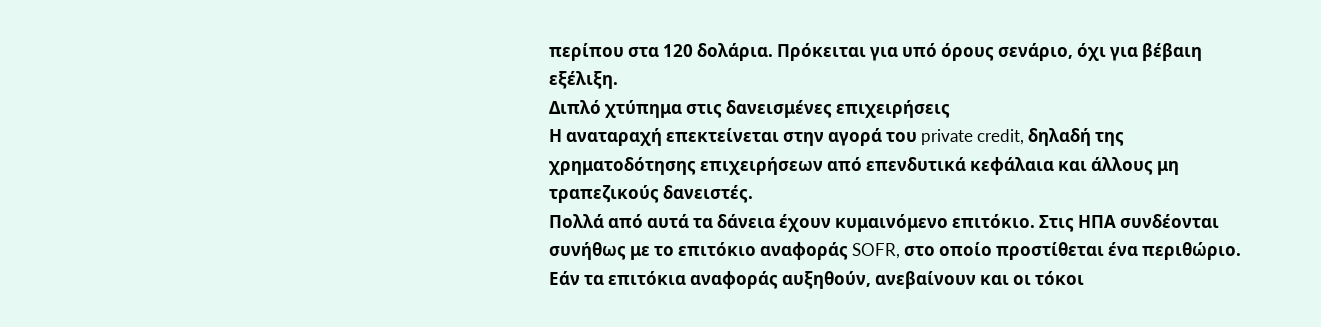περίπου στα 120 δολάρια. Πρόκειται για υπό όρους σενάριο, όχι για βέβαιη εξέλιξη.
Διπλό χτύπημα στις δανεισμένες επιχειρήσεις
Η αναταραχή επεκτείνεται στην αγορά του private credit, δηλαδή της χρηματοδότησης επιχειρήσεων από επενδυτικά κεφάλαια και άλλους μη τραπεζικούς δανειστές.
Πολλά από αυτά τα δάνεια έχουν κυμαινόμενο επιτόκιο. Στις ΗΠΑ συνδέονται συνήθως με το επιτόκιο αναφοράς SOFR, στο οποίο προστίθεται ένα περιθώριο. Εάν τα επιτόκια αναφοράς αυξηθούν, ανεβαίνουν και οι τόκοι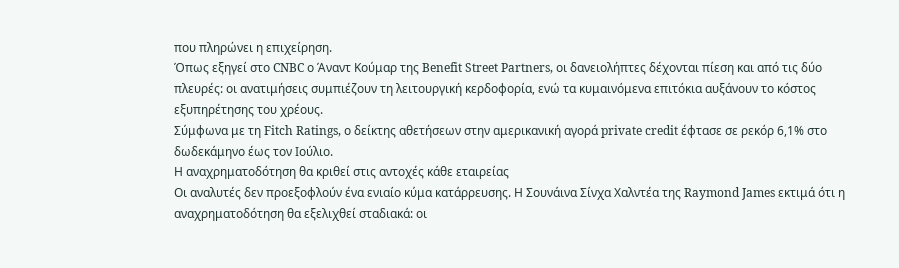που πληρώνει η επιχείρηση.
Όπως εξηγεί στο CNBC ο Άναντ Κούμαρ της Benefit Street Partners, οι δανειολήπτες δέχονται πίεση και από τις δύο πλευρές: οι ανατιμήσεις συμπιέζουν τη λειτουργική κερδοφορία, ενώ τα κυμαινόμενα επιτόκια αυξάνουν το κόστος εξυπηρέτησης του χρέους.
Σύμφωνα με τη Fitch Ratings, ο δείκτης αθετήσεων στην αμερικανική αγορά private credit έφτασε σε ρεκόρ 6,1% στο δωδεκάμηνο έως τον Ιούλιο.
Η αναχρηματοδότηση θα κριθεί στις αντοχές κάθε εταιρείας
Οι αναλυτές δεν προεξοφλούν ένα ενιαίο κύμα κατάρρευσης. Η Σουνάινα Σίνχα Χαλντέα της Raymond James εκτιμά ότι η αναχρηματοδότηση θα εξελιχθεί σταδιακά: οι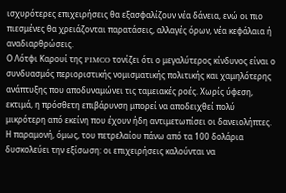ισχυρότερες επιχειρήσεις θα εξασφαλίζουν νέα δάνεια, ενώ οι πιο πιεσμένες θα χρειάζονται παρατάσεις, αλλαγές όρων, νέα κεφάλαια ή αναδιαρθρώσεις.
Ο Λότφι Καρουί της PIMCO τονίζει ότι ο μεγαλύτερος κίνδυνος είναι ο συνδυασμός περιοριστικής νομισματικής πολιτικής και χαμηλότερης ανάπτυξης που αποδυναμώνει τις ταμειακές ροές. Χωρίς ύφεση, εκτιμά, η πρόσθετη επιβάρυνση μπορεί να αποδειχθεί πολύ μικρότερη από εκείνη που έχουν ήδη αντιμετωπίσει οι δανειολήπτες.
Η παραμονή, όμως, του πετρελαίου πάνω από τα 100 δολάρια δυσκολεύει την εξίσωση: οι επιχειρήσεις καλούνται να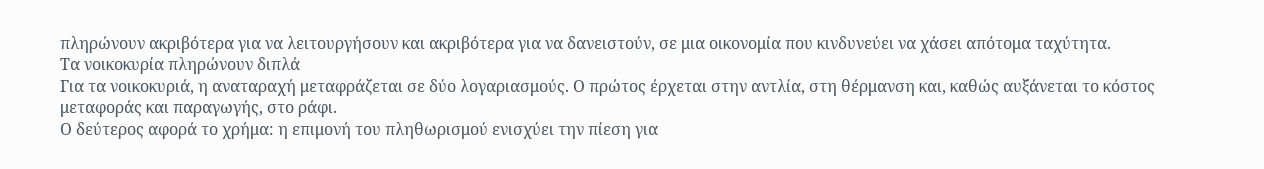πληρώνουν ακριβότερα για να λειτουργήσουν και ακριβότερα για να δανειστούν, σε μια οικονομία που κινδυνεύει να χάσει απότομα ταχύτητα.
Τα νοικοκυρία πληρώνουν διπλά
Για τα νοικοκυριά, η αναταραχή μεταφράζεται σε δύο λογαριασμούς. Ο πρώτος έρχεται στην αντλία, στη θέρμανση και, καθώς αυξάνεται το κόστος μεταφοράς και παραγωγής, στο ράφι.
Ο δεύτερος αφορά το χρήμα: η επιμονή του πληθωρισμού ενισχύει την πίεση για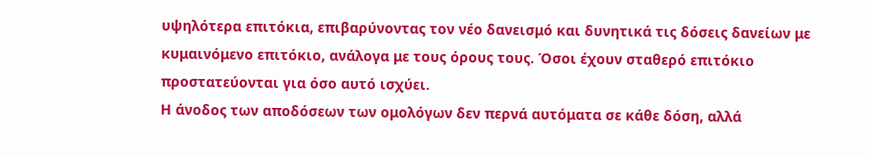υψηλότερα επιτόκια, επιβαρύνοντας τον νέο δανεισμό και δυνητικά τις δόσεις δανείων με κυμαινόμενο επιτόκιο, ανάλογα με τους όρους τους. Όσοι έχουν σταθερό επιτόκιο προστατεύονται για όσο αυτό ισχύει.
Η άνοδος των αποδόσεων των ομολόγων δεν περνά αυτόματα σε κάθε δόση, αλλά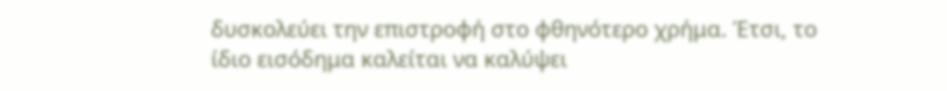δυσκολεύει την επιστροφή στο φθηνότερο χρήμα. Έτσι, το ίδιο εισόδημα καλείται να καλύψει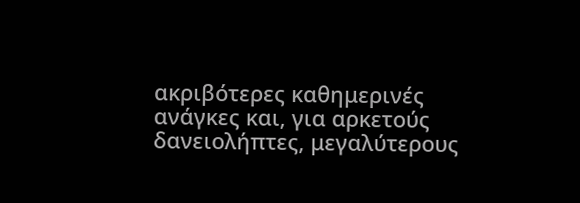ακριβότερες καθημερινές ανάγκες και, για αρκετούς δανειολήπτες, μεγαλύτερους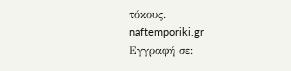τόκους.
naftemporiki.gr
Εγγραφή σε: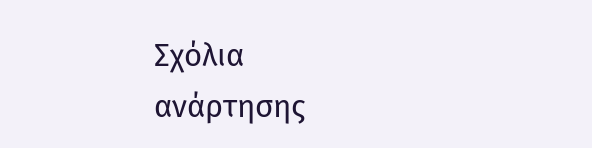Σχόλια ανάρτησης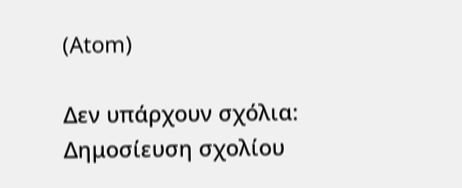(Atom)

Δεν υπάρχουν σχόλια:
Δημοσίευση σχολίου